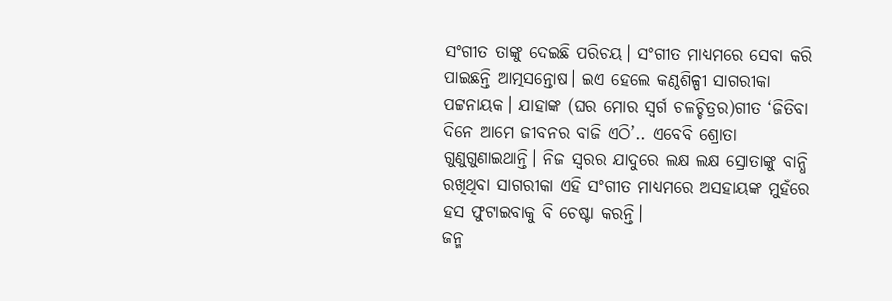ସଂଗୀତ ତାଙ୍କୁ ଦେଇଛି ପରିଚୟ। ସଂଗୀତ ମାଧ୍ୟମରେ ସେବା କରି ପାଇଛନ୍ତି ଆତ୍ମସନ୍ତୋଷ। ଇଏ ହେଲେ କଣ୍ଠଶିଳ୍ପୀ ସାଗରୀକା ପଟ୍ଟନାୟକ। ଯାହାଙ୍କ (ଘର ମୋର ସ୍ବର୍ଗ ଚଳଚ୍ଚିତ୍ରର)ଗୀତ ‘ଜିତିବା ଦିନେ ଆମେ ଜୀବନର ବାଜି ଏଠି’.. ଏବେବି ଶ୍ରୋତା ଗୁଣୁଗୁଣାଇଥାନ୍ତି। ନିଜ ସ୍ବରର ଯାଦୁରେ ଲକ୍ଷ ଲକ୍ଷ ସ୍ରୋତାଙ୍କୁ ବାନ୍ଧି ରଖିଥିବା ସାଗରୀକା ଏହି ସଂଗୀତ ମାଧ୍ୟମରେ ଅସହାୟଙ୍କ ମୁହଁରେ ହସ ଫୁଟାଇବାକୁ ବି ଚେଷ୍ଟା କରନ୍ତି।
ଜନ୍ମ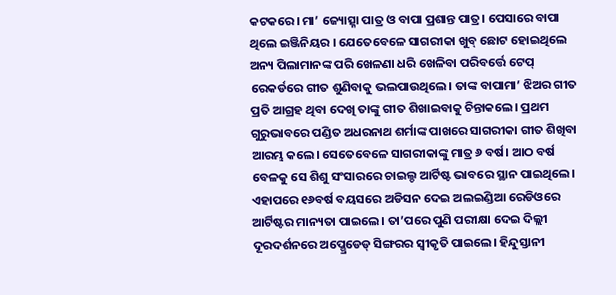କଟକରେ। ମା’ ଜ୍ୟୋତ୍ସ୍ନା ପାତ୍ର ଓ ବାପା ପ୍ରଶାନ୍ତ ପାତ୍ର। ପେସାରେ ବାପା ଥିଲେ ଇଞ୍ଜିନିୟର । ଯେତେବେଳେ ସାଗରୀକା ଖୁବ୍ ଛୋଟ ହୋଇଥିଲେ ଅନ୍ୟ ପିଲାମାନଙ୍କ ପରି ଖେଳଣା ଧରି ଖେଳିବା ପରିବର୍ତ୍ତେ ଟେପ୍ ରେକର୍ଡରେ ଗୀତ ଶୁଣିବାକୁ ଭଲପାଉଥିଲେ। ତାଙ୍କ ବାପାମା’ ଝିଅର ଗୀତ ପ୍ରତି ଆଗ୍ରହ ଥିବା ଦେଖି ତାଙ୍କୁ ଗୀତ ଶିଖାଇବାକୁ ଚିନ୍ତାକଲେ। ପ୍ରଥମ ଗୁରୁଭାବରେ ପଣ୍ଡିତ ଅଧରନାଥ ଶର୍ମାଙ୍କ ପାଖରେ ସାଗରୀକା ଗୀତ ଶିଖିବା ଆରମ୍ଭ କଲେ। ସେତେବେଳେ ସାଗରୀକାଙ୍କୁ ମାତ୍ର ୬ ବର୍ଷ। ଆଠ ବର୍ଷ ବେଳକୁ ସେ ଶିଶୁ ସଂସାରରେ ଚାଇଲ୍ଡ ଆର୍ଟିଷ୍ଟ ଭାବରେ ସ୍ଥାନ ପାଇଥିଲେ। ଏହାପରେ ୧୬ବର୍ଷ ବୟସରେ ଅଡିସନ ଦେଇ ଅଲଇଣ୍ଡିଆ ରେଡିଓରେ ଆର୍ଟିଷ୍ଟର ମାନ୍ୟତା ପାଇଲେ। ତା’ପରେ ପୁଣି ପରୀକ୍ଷା ଦେଇ ଦିଲ୍ଲୀ ଦୂରଦର୍ଶନରେ ଅପ୍ଗ୍ରେଡେଡ୍ ସିଙ୍ଗରର ସ୍ବୀକୃତି ପାଇଲେ। ହିନ୍ଦୁସ୍ତାନୀ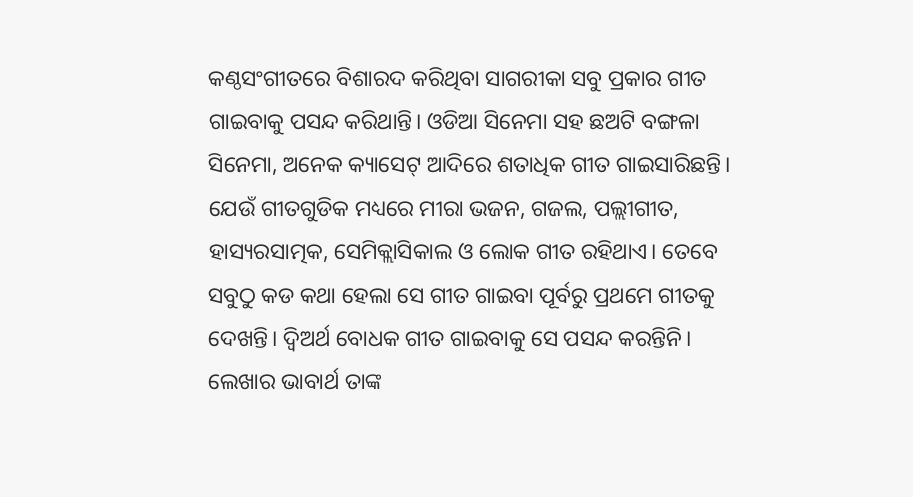କଣ୍ଠସଂଗୀତରେ ବିଶାରଦ କରିଥିବା ସାଗରୀକା ସବୁ ପ୍ରକାର ଗୀତ ଗାଇବାକୁ ପସନ୍ଦ କରିଥାନ୍ତି। ଓଡିଆ ସିନେମା ସହ ଛଅଟି ବଙ୍ଗଳା ସିନେମା, ଅନେକ କ୍ୟାସେଟ୍ ଆଦିରେ ଶତାଧିକ ଗୀତ ଗାଇସାରିଛନ୍ତି। ଯେଉଁ ଗୀତଗୁଡିକ ମଧ୍ୟରେ ମୀରା ଭଜନ, ଗଜଲ, ପଲ୍ଲୀଗୀତ, ହାସ୍ୟରସାତ୍ମକ, ସେମିକ୍ଲାସିକାଲ ଓ ଲୋକ ଗୀତ ରହିଥାଏ। ତେବେ ସବୁଠୁ କଡ କଥା ହେଲା ସେ ଗୀତ ଗାଇବା ପୂର୍ବରୁ ପ୍ରଥମେ ଗୀତକୁ ଦେଖନ୍ତି। ଦ୍ୱିଅର୍ଥ ବୋଧକ ଗୀତ ଗାଇବାକୁ ସେ ପସନ୍ଦ କରନ୍ତିନି। ଲେଖାର ଭାବାର୍ଥ ତାଙ୍କ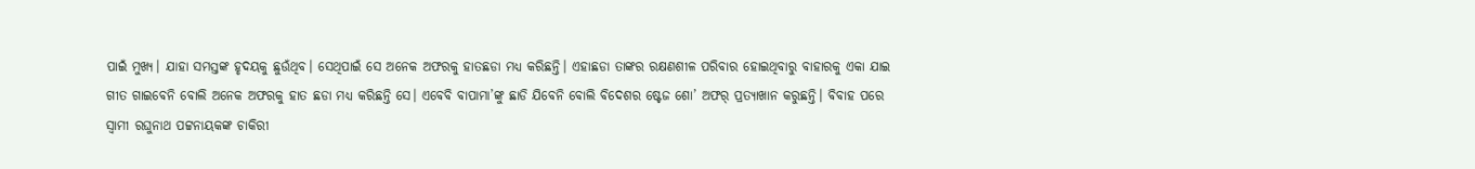ପାଇଁ ମୁଖ୍ୟ। ଯାହା ସମସ୍ତଙ୍କ ହୃଦୟକୁ ଛୁଉଁଥିବ। ସେଥିପାଇଁ ସେ ଅନେକ ଅଫରକୁ ହାତଛଡା ମଧ୍ୟ କରିଛନ୍ତି। ଏହାଛଡା ତାଙ୍କର ରକ୍ଷଣଶୀଳ ପରିବାର ହୋଇଥିବାରୁ ବାହାରକୁ ଏକା ଯାଇ ଗୀତ ଗାଇବେନି ବୋଲି ଅନେକ ଅଫରକୁ ହାତ ଛଡା ମଧ୍ୟ କରିଛନ୍ତି ସେ। ଏବେବି ବାପାମା’ଙ୍କୁ ଛାଡି ଯିବେନି ବୋଲି ବିଦେଶର ଷ୍ଟେଜ ଶୋ’ ଅଫର୍ ପ୍ରତ୍ୟାଖାନ କରୁଛନ୍ତି। ବିବାହ ପରେ ସ୍ବାମୀ ରଘୁନାଥ ପଟ୍ଟନାୟକଙ୍କ ଚାକିରୀ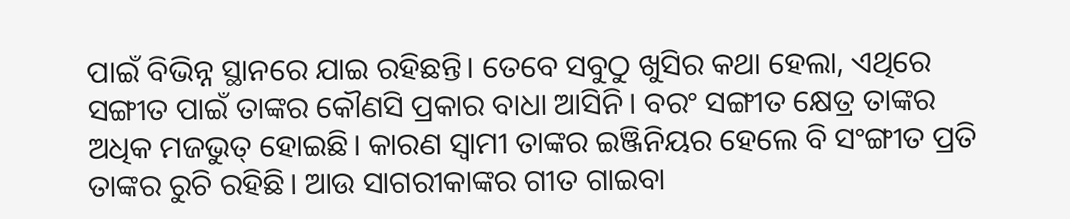ପାଇଁ ବିଭିନ୍ନ ସ୍ଥାନରେ ଯାଇ ରହିଛନ୍ତି। ତେବେ ସବୁଠୁ ଖୁସିର କଥା ହେଲା, ଏଥିରେ ସଙ୍ଗୀତ ପାଇଁ ତାଙ୍କର କୌଣସି ପ୍ରକାର ବାଧା ଆସିନି। ବରଂ ସଙ୍ଗୀତ କ୍ଷେତ୍ର ତାଙ୍କର ଅଧିକ ମଜଭୁତ୍ ହୋଇଛି। କାରଣ ସ୍ବାମୀ ତାଙ୍କର ଇଞ୍ଜିନିୟର ହେଲେ ବି ସଂଙ୍ଗୀତ ପ୍ରତି ତାଙ୍କର ରୁଚି ରହିଛି। ଆଉ ସାଗରୀକାଙ୍କର ଗୀତ ଗାଇବା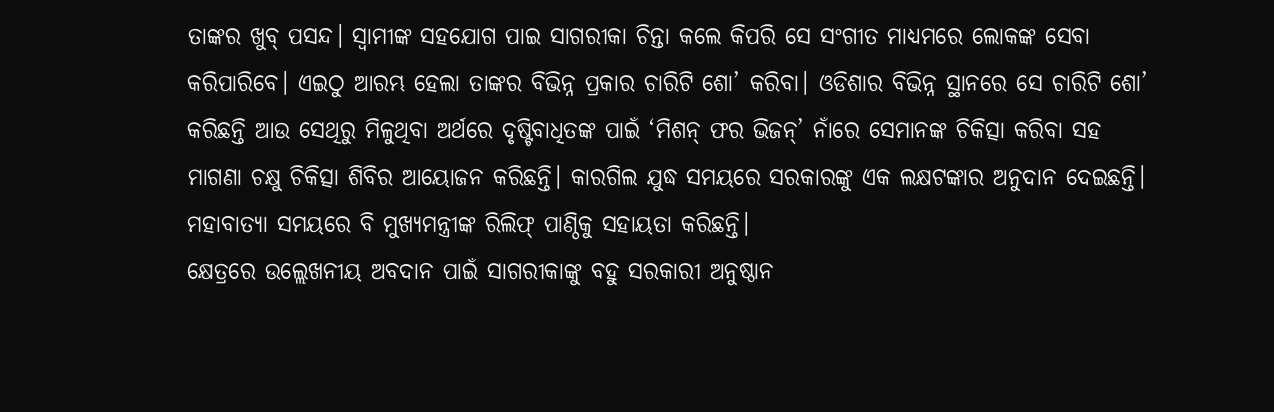ତାଙ୍କର ଖୁବ୍ ପସନ୍ଦ। ସ୍ବାମୀଙ୍କ ସହଯୋଗ ପାଇ ସାଗରୀକା ଚିନ୍ତା କଲେ କିପରି ସେ ସଂଗୀତ ମାଧ୍ୟମରେ ଲୋକଙ୍କ ସେବା କରିପାରିବେ। ଏଇଠୁ ଆରମ୍ଭ ହେଲା ତାଙ୍କର ବିଭିନ୍ନ ପ୍ରକାର ଚାରିଟି ଶୋ’ କରିବା। ଓଡିଶାର ବିଭିନ୍ନ ସ୍ଥାନରେ ସେ ଚାରିଟି ଶୋ’ କରିଛନ୍ତି ଆଉ ସେଥିରୁ ମିଳୁଥିବା ଅର୍ଥରେ ଦୃଷ୍ଟିବାଧିତଙ୍କ ପାଇଁ ‘ମିଶନ୍ ଫର ଭିଜନ୍’ ନାଁରେ ସେମାନଙ୍କ ଚିକିତ୍ସା କରିବା ସହ ମାଗଣା ଚକ୍ଷୁ ଚିକିତ୍ସା ଶିବିର ଆୟୋଜନ କରିଛନ୍ତି। କାରଗିଲ ଯୁଦ୍ଧ ସମୟରେ ସରକାରଙ୍କୁ ଏକ ଲକ୍ଷଟଙ୍କାର ଅନୁଦାନ ଦେଇଛନ୍ତି। ମହାବାତ୍ୟା ସମୟରେ ବି ମୁଖ୍ୟମନ୍ତ୍ରୀଙ୍କ ରିଲିଫ୍ ପାଣ୍ଠିକୁ ସହାୟତା କରିଛନ୍ତି।
କ୍ଷେତ୍ରରେ ଉଲ୍ଲେଖନୀୟ ଅବଦାନ ପାଇଁ ସାଗରୀକାଙ୍କୁ ବହୁ ସରକାରୀ ଅନୁଷ୍ଠାନ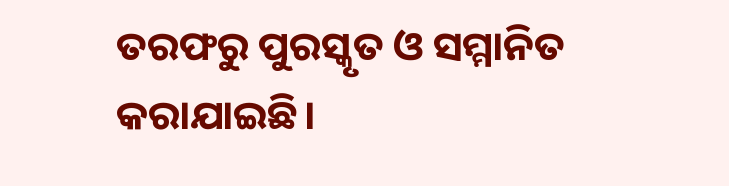ତରଫରୁ ପୁରସ୍କୃତ ଓ ସମ୍ମାନିତ କରାଯାଇଛି।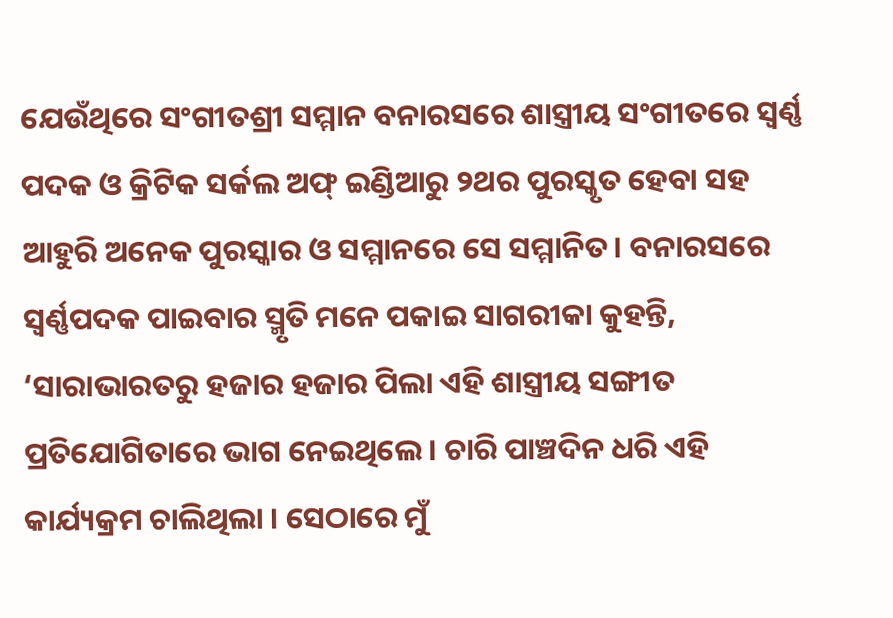ଯେଉଁଥିରେ ସଂଗୀତଶ୍ରୀ ସମ୍ମାନ ବନାରସରେ ଶାସ୍ତ୍ରୀୟ ସଂଗୀତରେ ସ୍ବର୍ଣ୍ଣ ପଦକ ଓ କ୍ରିଟିକ ସର୍କଲ ଅଫ୍ ଇଣ୍ଡିଆରୁ ୨ଥର ପୁରସ୍କୃତ ହେବା ସହ ଆହୁରି ଅନେକ ପୁରସ୍କାର ଓ ସମ୍ମାନରେ ସେ ସମ୍ମାନିତ। ବନାରସରେ ସ୍ବର୍ଣ୍ଣପଦକ ପାଇବାର ସ୍ମୃତି ମନେ ପକାଇ ସାଗରୀକା କୁହନ୍ତି, ‘ସାରାଭାରତରୁ ହଜାର ହଜାର ପିଲା ଏହି ଶାସ୍ତ୍ରୀୟ ସଙ୍ଗୀତ ପ୍ରତିଯୋଗିତାରେ ଭାଗ ନେଇଥିଲେ। ଚାରି ପାଞ୍ଚଦିନ ଧରି ଏହି କାର୍ଯ୍ୟକ୍ରମ ଚାଲିଥିଲା । ସେଠାରେ ମୁଁ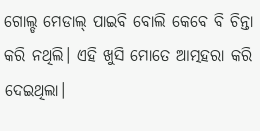ଗୋଲ୍ଡ ମେଡାଲ୍ ପାଇବି ବୋଲି କେବେ ବି ଚିନ୍ତା କରି ନଥିଲି। ଏହି ଖୁସି ମୋତେ ଆତ୍ମହରା କରି ଦେଇଥିଲା।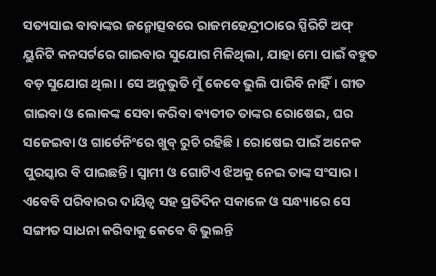ସତ୍ୟସାଇ ବାବାଙ୍କର ଜନ୍ମୋତ୍ସବରେ ରାଜମହେନ୍ଦ୍ରୀଠାରେ ସ୍ପିରିଟି ଅଫ୍ ୟୁନିଟି କନସର୍ଟରେ ଗାଇବାର ସୁଯୋଗ ମିଳିଥିଲା, ଯାହା ମୋ ପାଇଁ ବହୁତ ବଡ଼ ସୁଯୋଗ ଥିଲା। ସେ ଅନୁଭୁତି ମୁଁ କେବେ ଭୁଲି ପାରିବି ନାହିଁ। ଗୀତ ଗାଇବା ଓ ଲୋକଙ୍କ ସେବା କରିବା ବ୍ୟତୀତ ତାଙ୍କର ରୋଷେଇ, ଘର ସଜେଇବା ଓ ଗାର୍ଡେନିଂରେ ଖୁବ୍ ରୁଚି ରହିଛି। ରୋଷେଇ ପାଇଁ ଅନେକ ପୁରସ୍କାର ବି ପାଇଛନ୍ତି। ସ୍ବାମୀ ଓ ଗୋଟିଏ ଝିଅକୁ ନେଇ ତାଙ୍କ ସଂସାର। ଏବେବି ପରିବାରର ଦାୟିତ୍ୱ ସହ ପ୍ରତିଦିନ ସକାଳେ ଓ ସନ୍ଧ୍ୟାରେ ସେ ସଙ୍ଗୀତ ସାଧନା କରିବାକୁ କେବେ ବି ଭୁଲନ୍ତି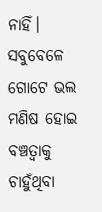ନାହିଁ। ସବୁବେଳେ ଗୋଟେ ଭଲ ମଣିଷ ହୋଇ ବଞ୍ଚତ୍ବାକୁ ଚାହୁଁଥିବା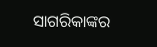ସାଗରିକାଙ୍କର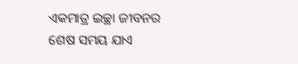ଏକମାତ୍ର ଇଚ୍ଛା ଜୀବନର ଶେଷ ସମୟ ଯାଏ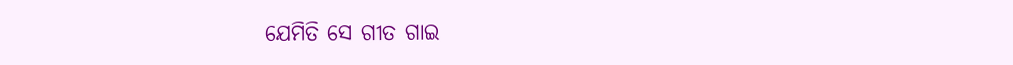ଯେମିତି ସେ ଗୀତ ଗାଇ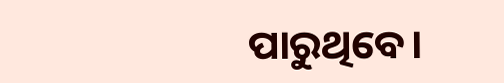ପାରୁଥିବେ।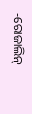-ରୋଜାଲିନ୍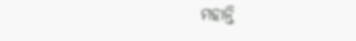ମହାନ୍ତି